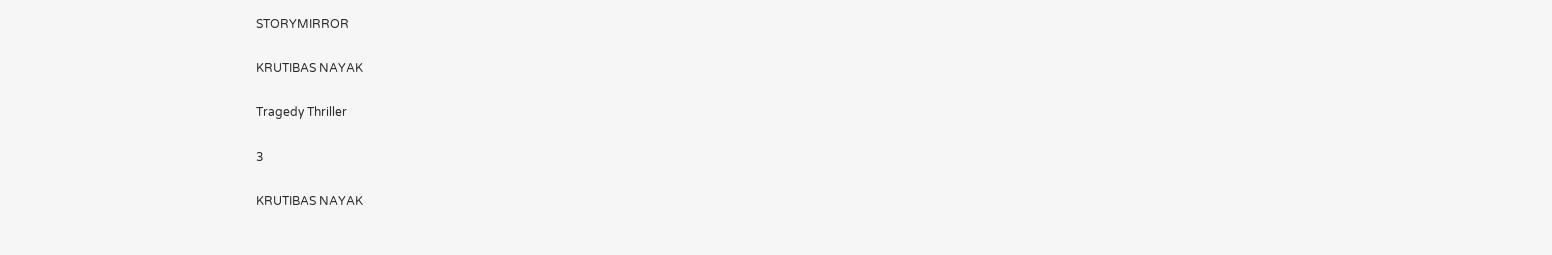STORYMIRROR

KRUTIBAS NAYAK

Tragedy Thriller

3

KRUTIBAS NAYAK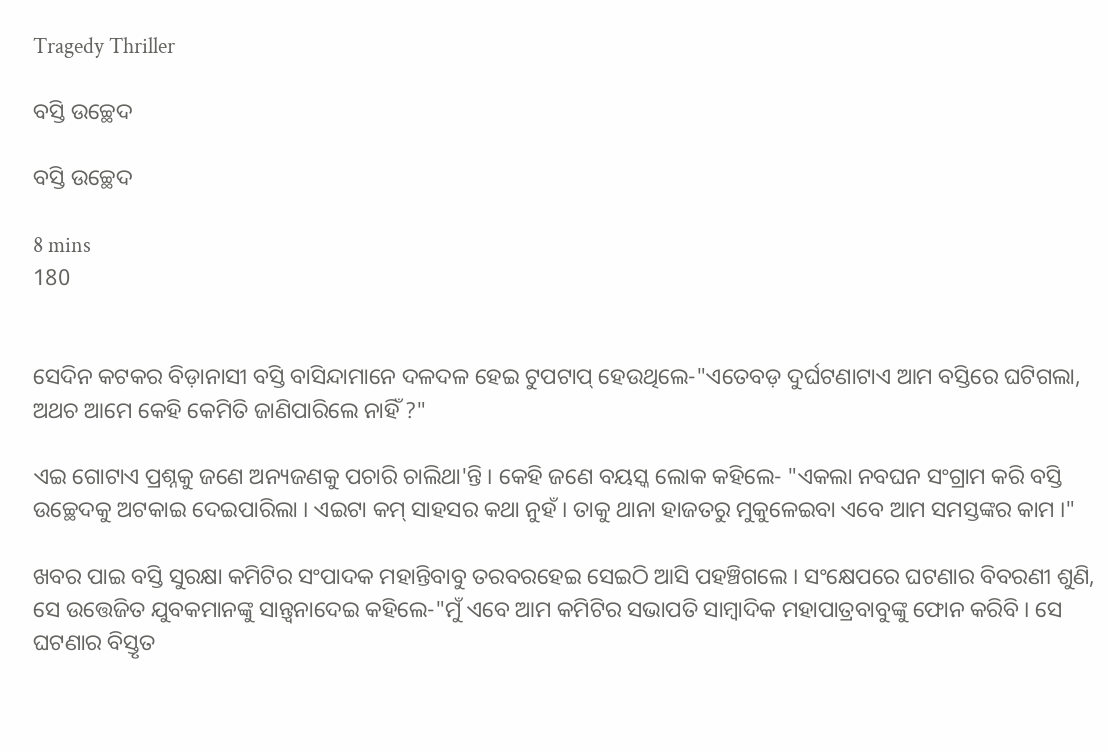Tragedy Thriller

ବସ୍ତି ଉଚ୍ଛେଦ

ବସ୍ତି ଉଚ୍ଛେଦ

8 mins
180


ସେଦିନ କଟକର ବିଡ଼ାନାସୀ ବସ୍ତି ବାସିନ୍ଦାମାନେ ଦଳଦଳ ହେଇ ଟୁପଟାପ୍ ହେଉଥିଲେ-"ଏତେବଡ଼ ଦୁର୍ଘଟଣାଟାଏ ଆମ ବସ୍ତିରେ ଘଟିଗଲା, ଅଥଚ ଆମେ କେହି କେମିତି ଜାଣିପାରିଲେ ନାହିଁ ?"

ଏଇ ଗୋଟାଏ ପ୍ରଶ୍ନକୁ ଜଣେ ଅନ୍ୟଜଣକୁ ପଚାରି ଚାଲିଥା'ନ୍ତି । କେହି ଜଣେ ବୟସ୍କ ଲୋକ କହିଲେ- "ଏକଲା ନବଘନ ସଂଗ୍ରାମ କରି ବସ୍ତି ଉଚ୍ଛେଦକୁ ଅଟକାଇ ଦେଇପାରିଲା । ଏଇଟା କମ୍ ସାହସର କଥା ନୁହଁ । ତାକୁ ଥାନା ହାଜତରୁ ମୁକୁଳେଇବା ଏବେ ଆମ ସମସ୍ତଙ୍କର କାମ ।"

ଖବର ପାଇ ବସ୍ତି ସୁରକ୍ଷା କମିଟିର ସଂପାଦକ ମହାନ୍ତିବାବୁ ତରବରହେଇ ସେଇଠି ଆସି ପହଞ୍ଚିଗଲେ । ସଂକ୍ଷେପରେ ଘଟଣାର ବିବରଣୀ ଶୁଣି, ସେ ଉତ୍ତେଜିତ ଯୁବକମାନଙ୍କୁ ସାନ୍ତ୍ଵନାଦେଇ କହିଲେ-"ମୁଁ ଏବେ ଆମ କମିଟିର ସଭାପତି ସାମ୍ବାଦିକ ମହାପାତ୍ରବାବୁଙ୍କୁ ଫୋନ କରିବି । ସେ ଘଟଣାର ବିସ୍ତୃତ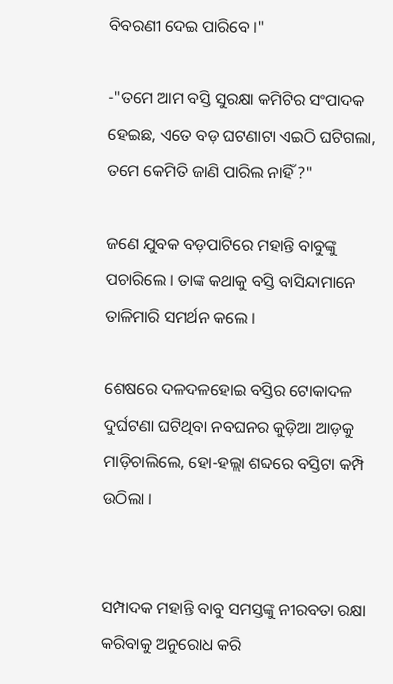ବିବରଣୀ ଦେଇ ପାରିବେ ।"

-"ତମେ ଆମ ବସ୍ତି ସୁରକ୍ଷା କମିଟିର ସଂପାଦକ ହେଇଛ, ଏତେ ବଡ଼ ଘଟଣାଟା ଏଇଠି ଘଟିଗଲା, ତମେ କେମିତି ଜାଣି ପାରିଲ ନାହିଁ ?"

ଜଣେ ଯୁବକ ବଡ଼ପାଟିରେ ମହାନ୍ତି ବାବୁଙ୍କୁ ପଚାରିଲେ । ତାଙ୍କ କଥାକୁ ବସ୍ତି ବାସିନ୍ଦାମାନେ ତାଳିମାରି ସମର୍ଥନ କଲେ ।

ଶେଷରେ ଦଳଦଳହୋଇ ବସ୍ତିର ଟୋକାଦଳ ଦୁର୍ଘଟଣା ଘଟିଥିବା ନବଘନର କୁଡ଼ିଆ ଆଡ଼କୁ ମାଡ଼ିଚାଲିଲେ, ହୋ-ହଲ୍ଲା ଶବ୍ଦରେ ବସ୍ତିଟା କମ୍ପି ଉଠିଲା ।


ସମ୍ପାଦକ ମହାନ୍ତି ବାବୁ ସମସ୍ତଙ୍କୁ ନୀରବତା ରକ୍ଷା କରିବାକୁ ଅନୁରୋଧ କରି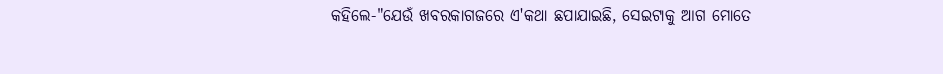କହିଲେ-"ଯେଉଁ ଖବରକାଗଜରେ ଏ'କଥା ଛପାଯାଇଛି, ସେଇଟାକୁ ଆଗ ମୋତେ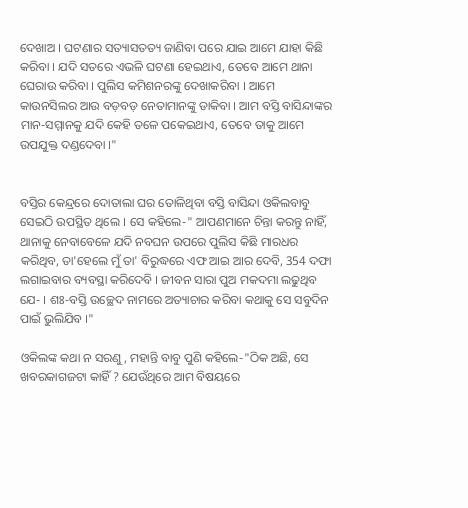ଦେଖାଅ । ଘଟଣାର ସତ୍ୟାସତତ୍ୟ ଜାଣିବା ପରେ ଯାଇ ଆମେ ଯାହା କିଛି କରିବା । ଯଦି ସତରେ ଏଭଳି ଘଟଣା ହେଇଥାଏ, ତେବେ ଆମେ ଥାନା ଘେରାଉ କରିବା । ପୁଲିସ କମିଶନରଙ୍କୁ ଦେଖାକରିବା । ଆମେ କାଉନସିଲର ଆଉ ବଡ଼ବଡ଼ ନେତାମାନଙ୍କୁ ଡାକିବା । ଆମ ବସ୍ତି ବାସିନ୍ଦାଙ୍କର ମାନ-ସମ୍ମାନକୁ ଯଦି କେହି ତଳେ ପକେଇଥାଏ, ତେବେ ତାକୁ ଆମେ ଉପଯୁକ୍ତ ଦଣ୍ଡଦେବା ।"


ବସ୍ତିର କେନ୍ଦ୍ରରେ ଦୋତାଲା ଘର ତୋଳିଥିବା ବସ୍ତି ବାସିନ୍ଦା ଓକିଲବାବୁ ସେଇଠି ଉପସ୍ଥିତ ଥିଲେ । ସେ କହିଲେ-" ଆପଣମାନେ ଚିନ୍ତା କରନ୍ତୁ ନାହିଁ, ଥାନାକୁ ନେବାବେଳେ ଯଦି ନବଘନ ଉପରେ ପୁଲିସ କିଛି ମାରଧର କରିଥିବ, ତା'ହେଲେ ମୁଁ ତା' ବିରୁଦ୍ଧରେ ଏଫ ଆଇ ଆର ଦେବି, 354 ଦଫା ଲଗାଇବାର ବ୍ୟବସ୍ଥା କରିଦେବି । ଜୀବନ ସାରା ପୁଅ ମକଦମା ଲଢୁଥିବ ଯେ- । ଶଃ-ବସ୍ତି ଉଚ୍ଛେଦ ନାମରେ ଅତ୍ୟାଚାର କରିବା କଥାକୁ ସେ ସବୁଦିନ ପାଇଁ ଭୁଲିଯିବ ।"

ଓକିଲଙ୍କ କଥା ନ ସରଣୁ, ମହାନ୍ତି ବାବୁ ପୁଣି କହିଲେ-"ଠିକ ଅଛି, ସେ ଖବରକାଗଜଟା କାହିଁ ? ଯେଉଁଥିରେ ଆମ ବିଷୟରେ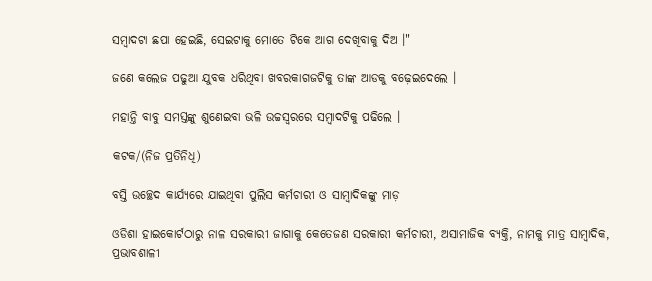ସମ୍ବାଦଟା ଛପା ହେଇଛି, ସେଇଟାକୁ ମୋତେ ଟିକେ ଆଗ ଦେଖିବାକୁ ଦିଅ ।"

ଜଣେ କଲେଜ ପଢୁଆ ଯୁବକ ଧରିଥିବା ଖବରକାଗଜଟିକୁ ତାଙ୍କ ଆଡକୁ ବଢ଼େଇଦେଲେ ।

ମହାନ୍ତି ବାବୁ ସମସ୍ତଙ୍କୁ ଶୁଣେଇବା ଭଳି ଉଚ୍ଚସ୍ୱରରେ ସମ୍ବାଦଟିକୁ ପଢିଲେ ।

କଟକ/(ନିଜ ପ୍ରତିନିଧି)

ବସ୍ତି ଉଚ୍ଛେଦ କାର୍ଯ୍ୟରେ ଯାଇଥିବା ପୁଲିସ କର୍ମଚାରୀ ଓ ସାମ୍ବାଦିକଙ୍କୁ ମାଡ଼

ଓଡିଶା ହାଇକୋର୍ଟଠାରୁ ନାଳ ସରକାରୀ ଜାଗାକୁ କେତେଜଣ ସରକାରୀ କର୍ମଚାରୀ, ଅସାମାଜିକ ବ୍ୟକ୍ତି, ନାମକୁ ମାତ୍ର ସାମ୍ବାଦିକ, ପ୍ରଭାବଶାଳୀ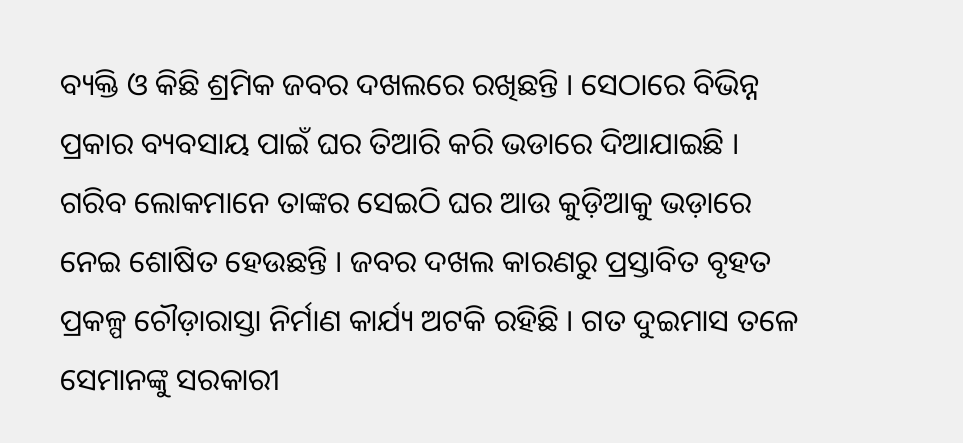ବ୍ୟକ୍ତି ଓ କିଛି ଶ୍ରମିକ ଜବର ଦଖଲରେ ରଖିଛନ୍ତି । ସେଠାରେ ବିଭିନ୍ନ ପ୍ରକାର ବ୍ୟବସାୟ ପାଇଁ ଘର ତିଆରି କରି ଭଡାରେ ଦିଆଯାଇଛି । ଗରିବ ଲୋକମାନେ ତାଙ୍କର ସେଇଠି ଘର ଆଉ କୁଡ଼ିଆକୁ ଭଡ଼ାରେ ନେଇ ଶୋଷିତ ହେଉଛନ୍ତି । ଜବର ଦଖଲ କାରଣରୁ ପ୍ରସ୍ତାବିତ ବୃହତ ପ୍ରକଳ୍ପ ଚୌଡ଼ାରାସ୍ତା ନିର୍ମାଣ କାର୍ଯ୍ୟ ଅଟକି ରହିଛି । ଗତ ଦୁଇମାସ ତଳେ ସେମାନଙ୍କୁ ସରକାରୀ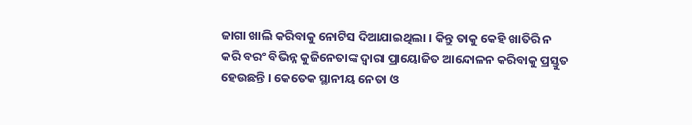ଜାଗା ଖାଲି କରିବାକୁ ନୋଟିସ ଦିଆଯାଇଥିଲା । କିନ୍ତୁ ତାକୁ କେହି ଖାତିରି ନ କରି ବରଂ ବିଭିନ୍ନ କୁଜିନେତାଙ୍କ ଦ୍ୱାରା ପ୍ରାୟୋଜିତ ଆନ୍ଦୋଳନ କରିବାକୁ ପ୍ରସ୍ତୁତ ହେଉଛନ୍ତି । କେତେକ ସ୍ଥାନୀୟ ନେତା ଓ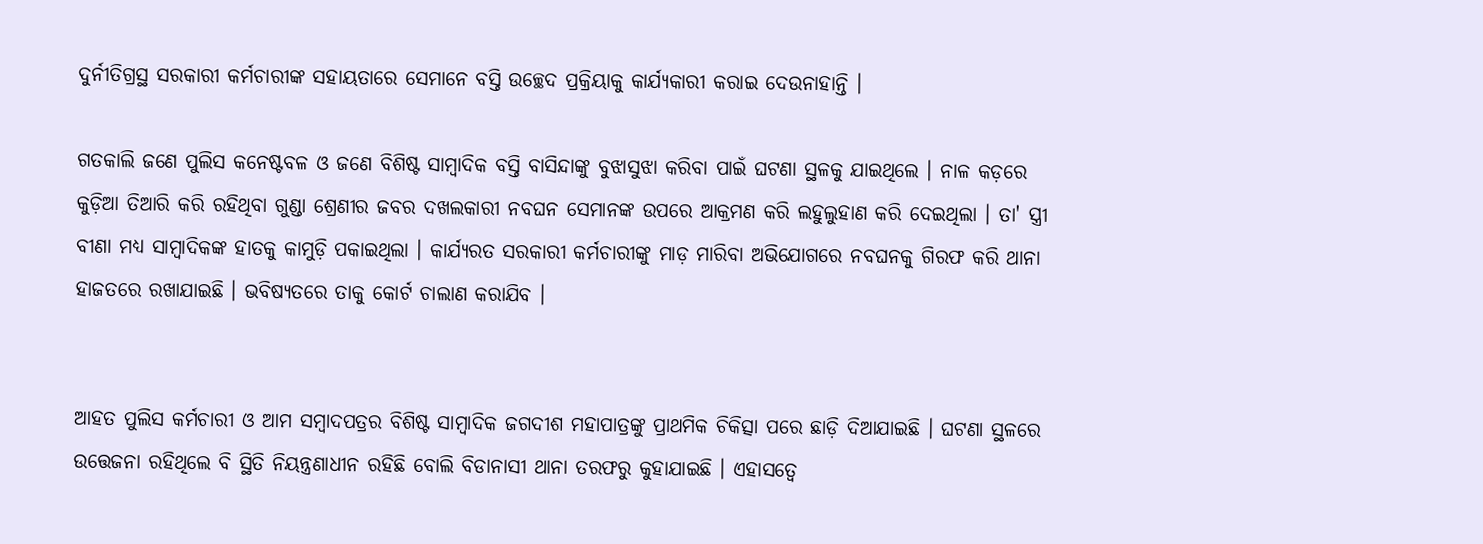ଦୁର୍ନୀତିଗ୍ରସ୍ଥ ସରକାରୀ କର୍ମଚାରୀଙ୍କ ସହାୟତାରେ ସେମାନେ ବସ୍ତି ଉଚ୍ଛେଦ ପ୍ରକ୍ରିୟାକୁ କାର୍ଯ୍ୟକାରୀ କରାଇ ଦେଉନାହାନ୍ତି ।

ଗତକାଲି ଜଣେ ପୁଲିସ କନେଷ୍ଟବଳ ଓ ଜଣେ ବିଶିଷ୍ଟ ସାମ୍ବାଦିକ ବସ୍ତି ବାସିନ୍ଦାଙ୍କୁ ବୁଝାସୁଝା କରିବା ପାଇଁ ଘଟଣା ସ୍ଥଳକୁ ଯାଇଥିଲେ । ନାଳ କଡ଼ରେ କୁଡ଼ିଆ ତିଆରି କରି ରହିଥିବା ଗୁଣ୍ଡା ଶ୍ରେଣୀର ଜବର ଦଖଲକାରୀ ନବଘନ ସେମାନଙ୍କ ଉପରେ ଆକ୍ରମଣ କରି ଲହୁଲୁହାଣ କରି ଦେଇଥିଲା । ତା' ସ୍ତ୍ରୀ ବୀଣା ମଧ୍ୟ ସାମ୍ବାଦିକଙ୍କ ହାତକୁ କାମୁଡ଼ି ପକାଇଥିଲା । କାର୍ଯ୍ୟରତ ସରକାରୀ କର୍ମଚାରୀଙ୍କୁ ମାଡ଼ ମାରିବା ଅଭିଯୋଗରେ ନବଘନକୁ ଗିରଫ କରି ଥାନା ହାଜତରେ ରଖାଯାଇଛି । ଭବିଷ୍ୟତରେ ତାକୁ କୋର୍ଟ ଚାଲାଣ କରାଯିବ ।


ଆହତ ପୁଲିସ କର୍ମଚାରୀ ଓ ଆମ ସମ୍ବାଦପତ୍ରର ବିଶିଷ୍ଟ ସାମ୍ବାଦିକ ଜଗଦୀଶ ମହାପାତ୍ରଙ୍କୁ ପ୍ରାଥମିକ ଚିକିତ୍ସା ପରେ ଛାଡ଼ି ଦିଆଯାଇଛି । ଘଟଣା ସ୍ଥଳରେ ଉତ୍ତେଜନା ରହିଥିଲେ ବି ସ୍ଥିତି ନିୟନ୍ତ୍ରଣାଧୀନ ରହିଛି ବୋଲି ବିଡାନାସୀ ଥାନା ତରଫରୁ କୁହାଯାଇଛି । ଏହାସତ୍ୱେ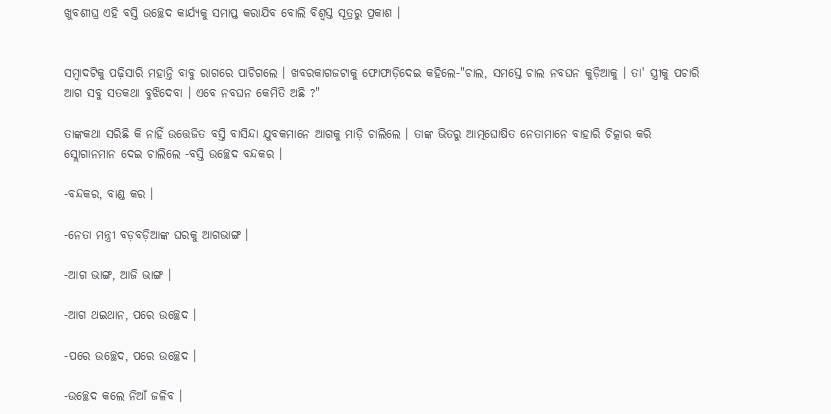ଖୁବଶୀଘ୍ର ଏହି ବସ୍ତି ଉଚ୍ଛେଦ କାର୍ଯ୍ୟକୁ ସମାପ୍ତ କରାଯିବ ବୋଲି ବିଶ୍ୱସ୍ତ ସୂତ୍ରରୁ ପ୍ରକାଶ ।


ସମ୍ବାଦଟିକୁ ପଢ଼ିସାରି ମହାନ୍ତି ବାବୁ ରାଗରେ ପାଚିଗଲେ । ଖବରକାଗଜଟାକୁ ଫୋଫାଡ଼ିଦେଇ କହିଲେ-"ଚାଲ, ସମସ୍ତେ ଚାଲ ନବଘନ କୁଡ଼ିଆକୁ । ତା' ସ୍ତ୍ରୀକୁ ପଚାରି ଆଗ ସବୁ ସତକଥା ବୁଝିଦେବା । ଏବେ ନବଘନ କେମିତି ଅଛି ?"

ତାଙ୍କକଥା ସରିଛି କି ନାହିଁ ଉତ୍ତେଜିତ ବସ୍ତି ବାସିନ୍ଦା ଯୁବକମାନେ ଆଗକୁ ମାଡ଼ି ଚାଲିଲେ । ତାଙ୍କ ଭିତରୁ ଆତ୍ମଘୋଷିତ ନେତାମାନେ ବାହାରି ଚିତ୍କାର କରି ସ୍ଲୋଗାନମାନ ଦେଇ ଚାଲିଲେ -ବସ୍ତି ଉଚ୍ଛେଦ ବନ୍ଦକର ।

-ବନ୍ଦକର, ବାଣ୍ଡ କର ।

-ନେତା ମନ୍ତ୍ରୀ ବଡ଼ବଡ଼ିଆଙ୍କ ଘରକୁ ଆଗଭାଙ୍ଗ ।

-ଆଗ ଭାଙ୍ଗ, ଆଜି ଭାଙ୍ଗ ।

-ଆଗ ଥଇଥାନ, ପରେ ଉଚ୍ଛେଦ ।

-ପରେ ଉଚ୍ଛେଦ, ପରେ ଉଚ୍ଛେଦ ।

-ଉଚ୍ଛେଦ କଲେ ନିଆଁ ଜଳିବ ।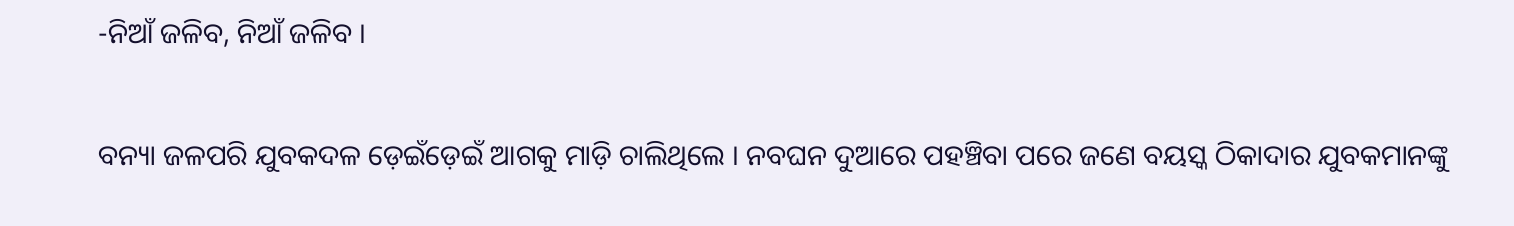-ନିଆଁ ଜଳିବ, ନିଆଁ ଜଳିବ ।

ବନ୍ୟା ଜଳପରି ଯୁବକଦଳ ଡ଼େଇଁଡ଼େଇଁ ଆଗକୁ ମାଡ଼ି ଚାଲିଥିଲେ । ନବଘନ ଦୁଆରେ ପହଞ୍ଚିବା ପରେ ଜଣେ ବୟସ୍କ ଠିକାଦାର ଯୁବକମାନଙ୍କୁ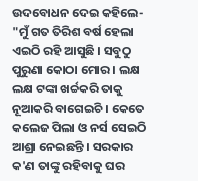ଉଦବୋଧନ ଦେଇ କହିଲେ- "ମୁଁ ଗତ ତିରିଶ ବର୍ଷ ହେଲା ଏଇଠି ରହି ଆସୁଛି । ସବୁଠୁ ପୁରୁଣା କୋଠା ମୋର । ଲକ୍ଷ ଲକ୍ଷ ଟଙ୍କା ଖର୍ଚ୍ଚକରି ତାକୁ ନୂଆକରି ବାଗେଇଚି । କେତେ କଲେଜ ପିଲା ଓ ନର୍ସ ସେଇଠି ଆଶ୍ରା ନେଇଛନ୍ତି । ସରକାର କ'ଣ ତାଙ୍କୁ ରହିବାକୁ ଘର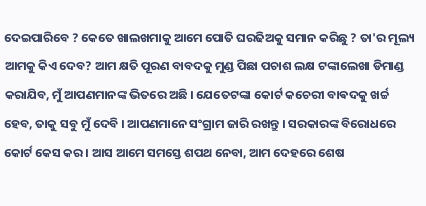ଦେଇପାରିବେ ? କେତେ ଖାଲଖମାକୁ ଆମେ ପୋତି ଘରଢିଅକୁ ସମାନ କରିଛୁ ? ତା'ର ମୂଲ୍ୟ ଆମକୁ କିଏ ଦେବ? ଆମ କ୍ଷତି ପୂରଣ ବାବଦକୁ ମୁଣ୍ଡ ପିଛା ପଚାଶ ଲକ୍ଷ ଟଙ୍କାଲେଖା ଡିମାଣ୍ଡ କରାଯିବ, ମୁଁ ଆପଣମାନଙ୍କ ଭିତରେ ଅଛି । ଯେତେଟଙ୍କା କୋର୍ଟ କଚେରୀ ବାଵଦକୁ ଖର୍ଚ୍ଚ ହେବ, ତାକୁ ସବୁ ମୁଁ ଦେବି । ଆପଣମାନେ ସଂଗ୍ରାମ ଜାରି ରଖନ୍ତୁ । ସରକାରଙ୍କ ବିରୋଧରେ କୋର୍ଟ କେସ କର । ଆସ ଆମେ ସମସ୍ତେ ଶପଥ ନେବା, ଆମ ଦେହରେ ଶେଷ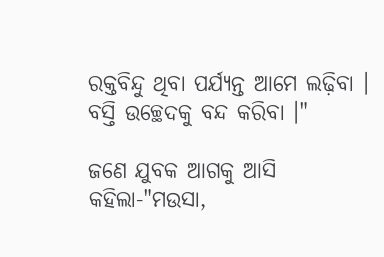ରକ୍ତବିନ୍ଦୁ ଥିବା ପର୍ଯ୍ୟନ୍ତ ଆମେ ଲଢ଼ିବା । ବସ୍ତି ଉଚ୍ଛେଦକୁ ବନ୍ଦ କରିବା ।"

ଜଣେ ଯୁବକ ଆଗକୁ ଆସି କହିଲା-"ମଉସା,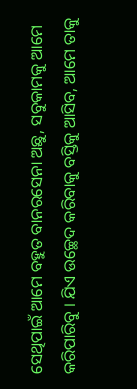ସେଥିପାଇଁ ଆମେ ବହୁତ ବାନରସେନା ଅଛୁ, ସବୁକାମକୁ ଆମେ କରିପାରିବୁ । ଯିଏ ଉଚ୍ଛେଦ କରିବାକୁ ବସ୍ତିକୁ ଆସିବ, ଆମେ ତାକୁ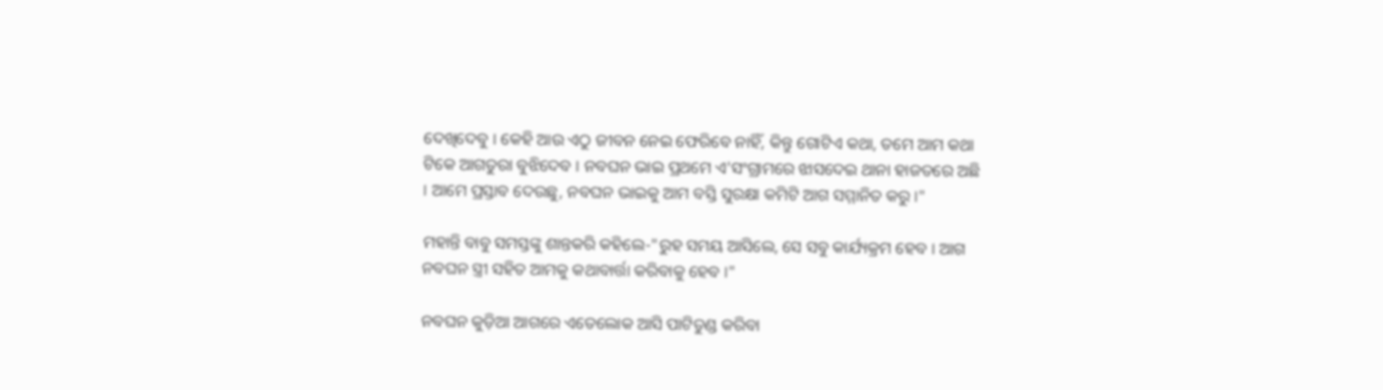ଦେଖିଦେବୁ । କେହି ଆଉ ଏଠୁ ଜୀବନ ନେଇ ଫେରିବେ ନାହିଁ, କିନ୍ତୁ ଗୋଟିଏ କଥା, ତମେ ଆମ କଥା ଟିକେ ଆଗତୁରା ବୁଝିଦେବ । ନବଘନ ଭାଇ ପ୍ରଥମେ ଏ'ସଂଗ୍ରାମରେ ଝାସଦେଇ ଥାନା ହାଜତରେ ଅଛି । ଆମେ ପ୍ରସ୍ତାବ ଦେଉଛୁ, ନବଘନ ଭାଇକୁ ଆମ ବସ୍ତି ସୁରକ୍ଷା କମିଟି ଆଗ ସମ୍ମାନିତ କରୁ ।"

ମହାନ୍ତି ବାବୁ ସମସ୍ତଙ୍କୁ ଶାନ୍ତକରି କହିଲେ-"ରୁହ ସମୟ ଆସିଲେ, ସେ ସବୁ କାର୍ଯ୍ୟକ୍ରମ ହେବ । ଆଗ ନବଘନ ସ୍ତ୍ରୀ ସହିତ ଆମକୁ କଥାବାର୍ତ୍ତା କରିବାକୁ ହେବ ।"

ନବଘନ କୁଡ଼ିଆ ଆଗରେ ଏତେଲୋକ ଆସି ପାଟିତୁଣ୍ଡ କରିବା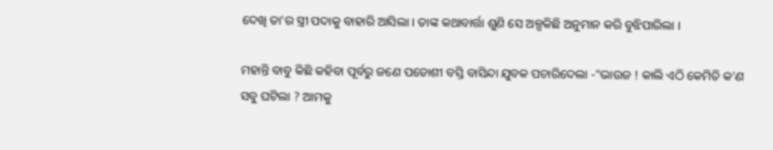ଦେଖି ତା'ର ସ୍ତ୍ରୀ ପଦାକୁ ବାହାରି ଆସିଲା । ତାଙ୍କ କଥାବାର୍ତ୍ତା ଶୁଣି ସେ ଅଳ୍ପକିଛି ଅନୁମାନ କରି ବୁଝିପାରିଲା ।

ମହାନ୍ତି ବାବୁ କିଛି କହିବା ପୂର୍ବରୁ ଜଣେ ପଡୋଶୀ ବସ୍ତି ବାସିନ୍ଦା ଯୁବକ ପଚାରିଦେଲା -"ଭାଉଜ ! କାଲି ଏଠି କେମିତି କ'ଣ ସବୁ ଘଟିଲା ? ଆମକୁ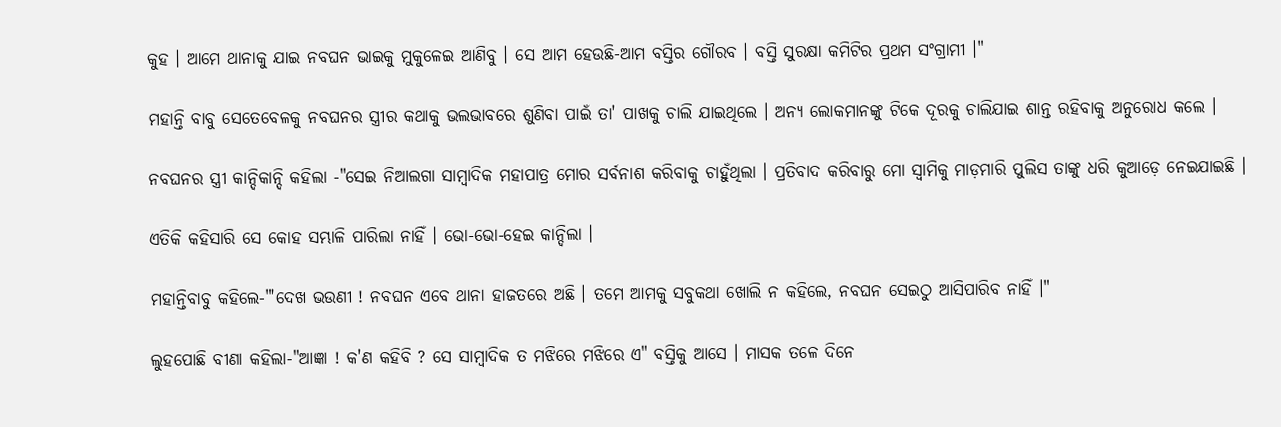କୁହ । ଆମେ ଥାନାକୁ ଯାଇ ନବଘନ ଭାଇକୁ ମୁକୁଳେଇ ଆଣିବୁ । ସେ ଆମ ହେଉଛି-ଆମ ବସ୍ତିର ଗୌରବ । ବସ୍ତି ସୁରକ୍ଷା କମିଟିର ପ୍ରଥମ ସଂଗ୍ରାମୀ ।"

ମହାନ୍ତି ବାବୁ ସେତେବେଳକୁ ନବଘନର ସ୍ତ୍ରୀର କଥାକୁ ଭଲଭାବରେ ଶୁଣିବା ପାଇଁ ତା' ପାଖକୁ ଚାଲି ଯାଇଥିଲେ । ଅନ୍ୟ ଲୋକମାନଙ୍କୁ ଟିକେ ଦୂରକୁ ଚାଲିଯାଇ ଶାନ୍ତ ରହିବାକୁ ଅନୁରୋଧ କଲେ ।

ନବଘନର ସ୍ତ୍ରୀ କାନ୍ଦିକାନ୍ଦି କହିଲା -"ସେଇ ନିଆଲଗା ସାମ୍ବାଦିକ ମହାପାତ୍ର ମୋର ସର୍ବନାଶ କରିବାକୁ ଚାହୁଁଥିଲା । ପ୍ରତିବାଦ କରିବାରୁ ମୋ ସ୍ୱାମିକୁ ମାଡ଼ମାରି ପୁଲିସ ତାଙ୍କୁ ଧରି କୁଆଡ଼େ ନେଇଯାଇଛି ।

ଏତିକି କହିସାରି ସେ କୋହ ସମ୍ଭାଳି ପାରିଲା ନାହିଁ । ଭୋ-ଭୋ-ହେଇ କାନ୍ଦିଲା ।

ମହାନ୍ତିବାବୁ କହିଲେ-"'ଦେଖ ଭଉଣୀ ! ନବଘନ ଏବେ ଥାନା ହାଜତରେ ଅଛି । ତମେ ଆମକୁ ସବୁକଥା ଖୋଲି ନ କହିଲେ, ନବଘନ ସେଇଠୁ ଆସିପାରିବ ନାହିଁ ।"

ଲୁହପୋଛି ବୀଣା କହିଲା-"ଆଜ୍ଞା ! କ'ଣ କହିବି ? ସେ ସାମ୍ବାଦିକ ତ ମଝିରେ ମଝିରେ ଏ" ବସ୍ତିକୁ ଆସେ । ମାସକ ତଳେ ଦିନେ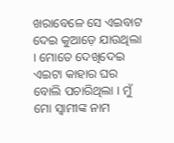ଖରାବେଳେ ସେ ଏଇବାଟ ଦେଇ କୁଆଡ଼େ ଯାଉଥିଲା । ମୋତେ ଦେଖିଦେଇ ଏଇଟା କାହାର ଘର ବୋଲି ପଚାରିଥିଲା । ମୁଁ ମୋ ସ୍ୱାମୀଙ୍କ ନାମ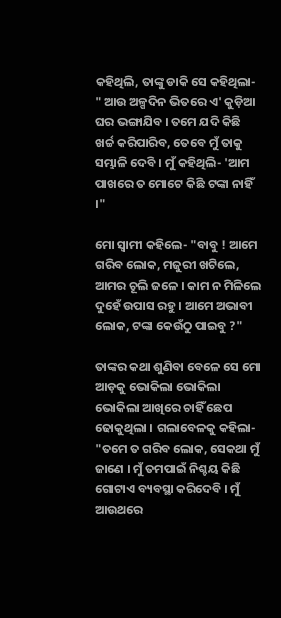କହିଥିଲି, ତାଙ୍କୁ ଡାକି ସେ କହିଥିଲା- " ଆଉ ଅଳ୍ପଦିନ ଭିତରେ ଏ' କୁଡ଼ିଆ ଘର ଭଙ୍ଗାଯିବ । ତମେ ଯଦି କିଛି ଖର୍ଚ୍ଚ କରିପାରିବ, ତେବେ ମୁଁ ତାକୁ ସମ୍ଭାଳି ଦେବି । ମୁଁ କହିଥିଲି- 'ଆମ ପାଖରେ ତ ମୋଟେ କିଛି ଟଙ୍କା ନାହିଁ ।"

ମୋ ସ୍ୱାମୀ କହିଲେ- "ବାବୁ ! ଆମେ ଗରିବ ଲୋକ, ମଜୁରୀ ଖଟିଲେ, ଆମର ଚୂଲି ଜଳେ । କାମ ନ ମିଳିଲେ ଦୁହେଁ ଉପାସ ରହୁ । ଆମେ ଅଭାବୀ ଲୋକ, ଟଙ୍କା କେଉଁଠୁ ପାଇବୁ ?"

ତାଙ୍କର କଥା ଶୁଣିବା ବେଳେ ସେ ମୋ ଆଡ଼କୁ ଭୋକିଲା ଭୋକିଲା ଭୋକିଲା ଆଖିରେ ଚାହିଁ ଛେପ ଢୋକୁଥିଲା । ଗଲାବେଳକୁ କହିଲା- "ତମେ ତ ଗରିବ ଲୋକ, ସେକଥା ମୁଁ ଜାଣେ । ମୁଁ ତମପାଇଁ ନିଶ୍ଚୟ କିଛି ଗୋଟାଏ ବ୍ୟବସ୍ଥା କରିଦେବି । ମୁଁ ଆଉଥରେ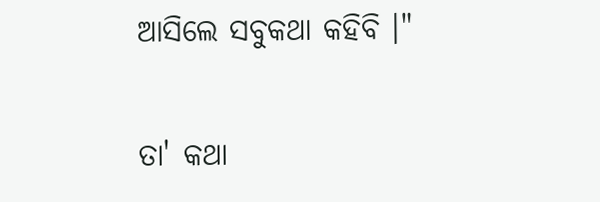ଆସିଲେ ସବୁକଥା କହିବି ।"

ତା' କଥା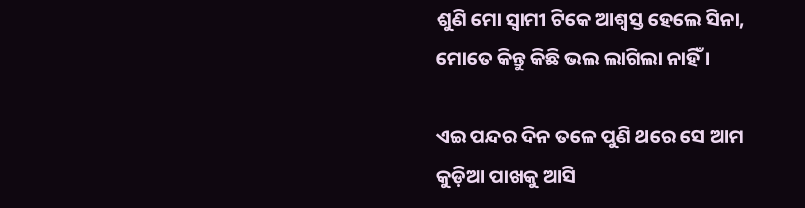ଶୁଣି ମୋ ସ୍ୱାମୀ ଟିକେ ଆଶ୍ୱସ୍ତ ହେଲେ ସିନା, ମୋତେ କିନ୍ତୁ କିଛି ଭଲ ଲାଗିଲା ନାହିଁ ।

ଏଇ ପନ୍ଦର ଦିନ ତଳେ ପୁଣି ଥରେ ସେ ଆମ କୁଡ଼ିଆ ପାଖକୁ ଆସି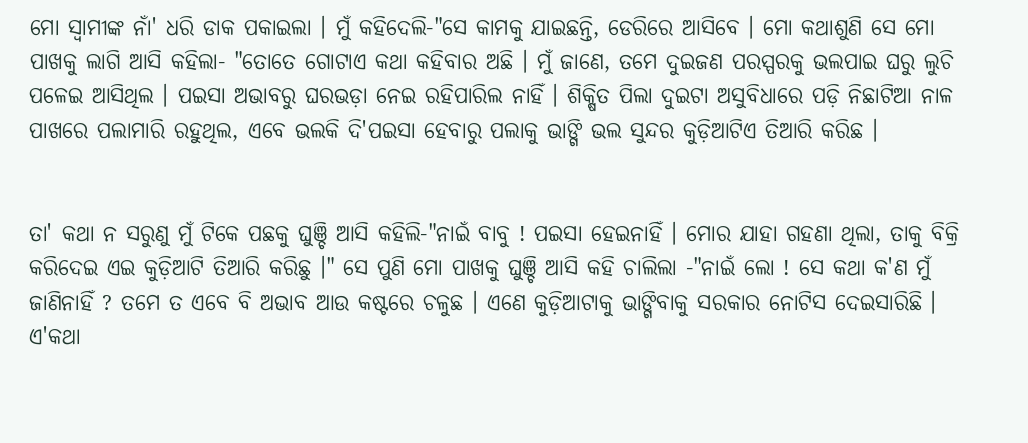ମୋ ସ୍ୱାମୀଙ୍କ ନାଁ' ଧରି ଡାକ ପକାଇଲା । ମୁଁ କହିଦେଲି-"ସେ କାମକୁ ଯାଇଛନ୍ତି, ଡେରିରେ ଆସିବେ । ମୋ କଥାଶୁଣି ସେ ମୋ ପାଖକୁ ଲାଗି ଆସି କହିଲା- "ତୋତେ ଗୋଟାଏ କଥା କହିବାର ଅଛି । ମୁଁ ଜାଣେ, ତମେ ଦୁଇଜଣ ପରସ୍ପରକୁ ଭଲପାଇ ଘରୁ ଲୁଚି ପଳେଇ ଆସିଥିଲ । ପଇସା ଅଭାବରୁ ଘରଭଡ଼ା ନେଇ ରହିପାରିଲ ନାହିଁ । ଶିକ୍ଷିତ ପିଲା ଦୁଇଟା ଅସୁବିଧାରେ ପଡ଼ି ନିଛାଟିଆ ନାଳ ପାଖରେ ପଲାମାରି ରହୁଥିଲ, ଏବେ ଭଲକି ଦି'ପଇସା ହେବାରୁ ପଲାକୁ ଭାଙ୍ଗି ଭଲ ସୁନ୍ଦର କୁଡ଼ିଆଟିଏ ତିଆରି କରିଛ ।


ତା' କଥା ନ ସରୁଣୁ ମୁଁ ଟିକେ ପଛକୁ ଘୁଞ୍ଚି ଆସି କହିଲି-"ନାଇଁ ବାବୁ ! ପଇସା ହେଇନାହିଁ । ମୋର ଯାହା ଗହଣା ଥିଲା, ତାକୁ ବିକ୍ରି କରିଦେଇ ଏଇ କୁଡ଼ିଆଟି ତିଆରି କରିଛୁ ।" ସେ ପୁଣି ମୋ ପାଖକୁ ଘୁଞ୍ଚି ଆସି କହି ଚାଲିଲା -"ନାଇଁ ଲୋ ! ସେ କଥା କ'ଣ ମୁଁ ଜାଣିନାହିଁ ? ତମେ ତ ଏବେ ବି ଅଭାବ ଆଉ କଷ୍ଟରେ ଚଳୁଛ । ଏଣେ କୁଡ଼ିଆଟାକୁ ଭାଙ୍ଗିବାକୁ ସରକାର ନୋଟିସ ଦେଇସାରିଛି । ଏ'କଥା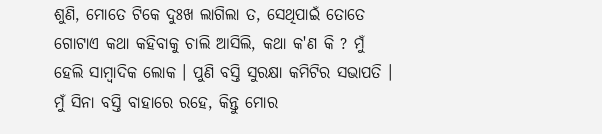ଶୁଣି, ମୋତେ ଟିକେ ଦୁଃଖ ଲାଗିଲା ତ, ସେଥିପାଇଁ ତୋତେ ଗୋଟାଏ କଥା କହିବାକୁ ଚାଲି ଆସିଲି, କଥା କ'ଣ କି ? ମୁଁ ହେଲି ସାମ୍ବାଦିକ ଲୋକ । ପୁଣି ବସ୍ତି ସୁରକ୍ଷା କମିଟିର ସଭାପତି । ମୁଁ ସିନା ବସ୍ତି ବାହାରେ ରହେ, କିନ୍ତୁ ମୋର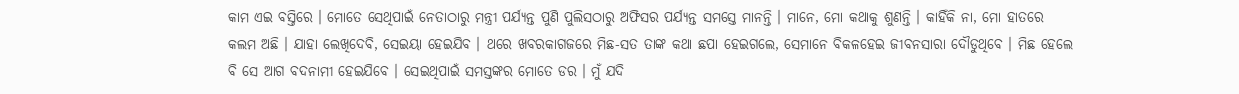କାମ ଏଇ ବସ୍ତିରେ । ମୋତେ ସେଥିପାଇଁ ନେତାଠାରୁ ମନ୍ତ୍ରୀ ପର୍ଯ୍ୟନ୍ତ ପୁଣି ପୁଲିସଠାରୁ ଅଫିସର ପର୍ଯ୍ୟନ୍ତ ସମସ୍ତେ ମାନନ୍ତି । ମାନେ, ମୋ କଥାକୁ ଶୁଣନ୍ତି । କାହିଁକି ନା, ମୋ ହାତରେ କଲମ ଅଛି । ଯାହା ଲେଖିଦେବି, ସେଇୟା ହେଇଯିବ । ଥରେ ଖବରକାଗଜରେ ମିଛ-ସତ ତାଙ୍କ କଥା ଛପା ହେଇଗଲେ, ସେମାନେ ବିକଳହେଇ ଜୀବନସାରା ଦୌଡୁଥିବେ । ମିଛ ହେଲେ ବି ସେ ଆଗ ବଦନାମୀ ହେଇଯିବେ । ସେଇଥିପାଇଁ ସମସ୍ତଙ୍କର ମୋତେ ଡର । ମୁଁ ଯଦି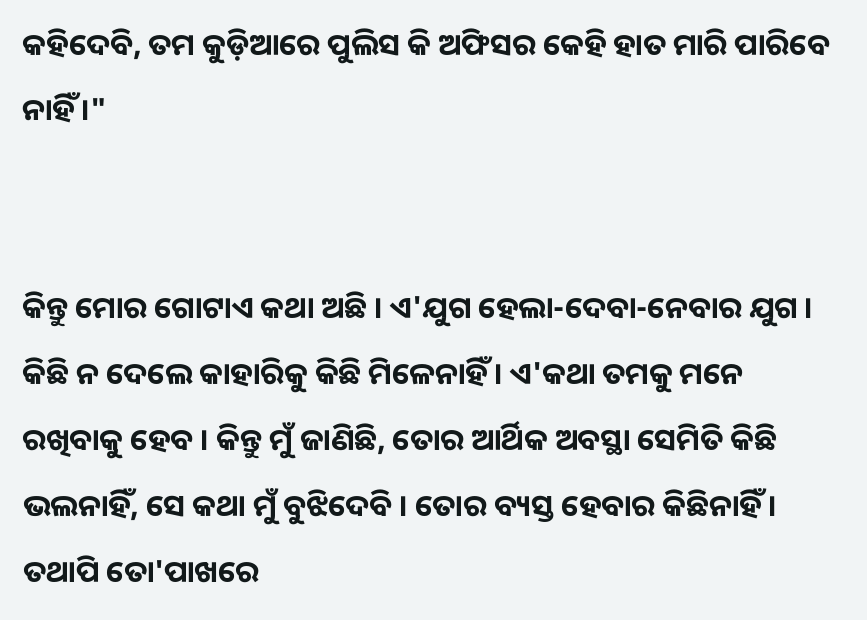କହିଦେବି, ତମ କୁଡ଼ିଆରେ ପୁଲିସ କି ଅଫିସର କେହି ହାତ ମାରି ପାରିବେ ନାହିଁ ।"


କିନ୍ତୁ ମୋର ଗୋଟାଏ କଥା ଅଛି । ଏ'ଯୁଗ ହେଲା-ଦେବା-ନେବାର ଯୁଗ । କିଛି ନ ଦେଲେ କାହାରିକୁ କିଛି ମିଳେନାହିଁ । ଏ'କଥା ତମକୁ ମନେ ରଖିବାକୁ ହେବ । କିନ୍ତୁ ମୁଁ ଜାଣିଛି, ତୋର ଆର୍ଥିକ ଅବସ୍ଥା ସେମିତି କିଛି ଭଲନାହିଁ, ସେ କଥା ମୁଁ ବୁଝିଦେବି । ତୋର ବ୍ୟସ୍ତ ହେବାର କିଛିନାହିଁ । ତଥାପି ତୋ'ପାଖରେ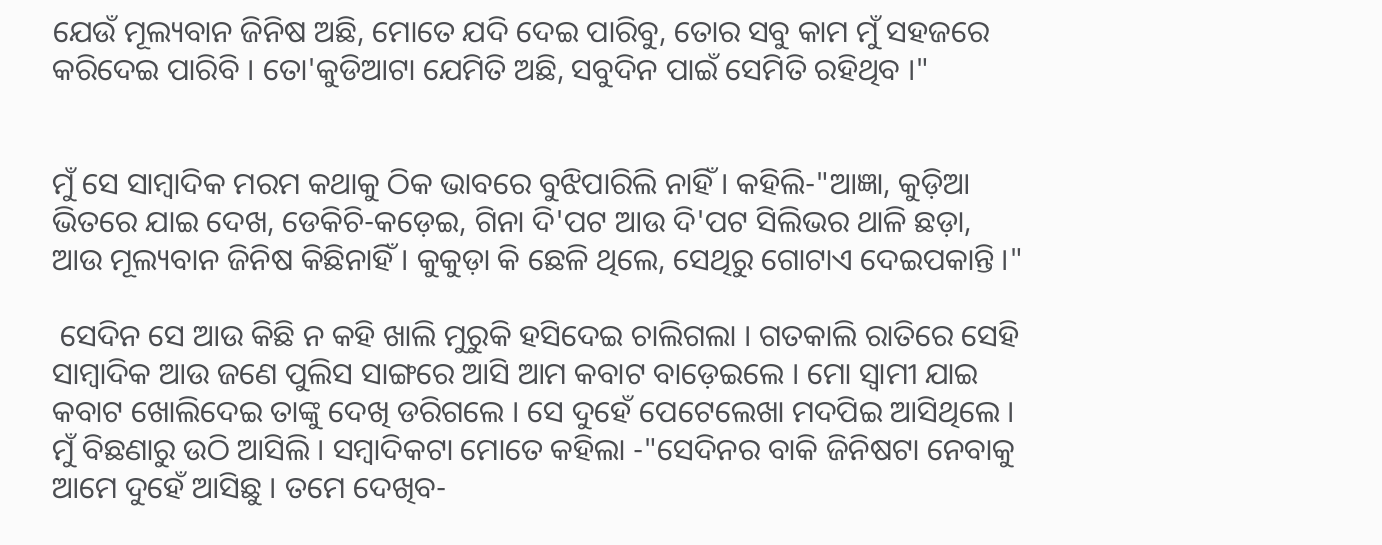ଯେଉଁ ମୂଲ୍ୟବାନ ଜିନିଷ ଅଛି, ମୋତେ ଯଦି ଦେଇ ପାରିବୁ, ତୋର ସବୁ କାମ ମୁଁ ସହଜରେ କରିଦେଇ ପାରିବି । ତୋ'କୁଡିଆଟା ଯେମିତି ଅଛି, ସବୁଦିନ ପାଇଁ ସେମିତି ରହିଥିବ ।"


ମୁଁ ସେ ସାମ୍ବାଦିକ ମରମ କଥାକୁ ଠିକ ଭାବରେ ବୁଝିପାରିଲି ନାହିଁ । କହିଲି-"ଆଜ୍ଞା, କୁଡ଼ିଆ ଭିତରେ ଯାଇ ଦେଖ, ଡେକିଚି-କଡ଼େଇ, ଗିନା ଦି'ପଟ ଆଉ ଦି'ପଟ ସିଲିଭର ଥାଳି ଛଡ଼ା, ଆଉ ମୂଲ୍ୟବାନ ଜିନିଷ କିଛିନାହିଁ । କୁକୁଡ଼ା କି ଛେଳି ଥିଲେ, ସେଥିରୁ ଗୋଟାଏ ଦେଇପକାନ୍ତି ।"

 ସେଦିନ ସେ ଆଉ କିଛି ନ କହି ଖାଲି ମୁରୁକି ହସିଦେଇ ଚାଲିଗଲା । ଗତକାଲି ରାତିରେ ସେହି ସାମ୍ବାଦିକ ଆଉ ଜଣେ ପୁଲିସ ସାଙ୍ଗରେ ଆସି ଆମ କବାଟ ବାଡ଼େଇଲେ । ମୋ ସ୍ଵାମୀ ଯାଇ କବାଟ ଖୋଲିଦେଇ ତାଙ୍କୁ ଦେଖି ଡରିଗଲେ । ସେ ଦୁହେଁ ପେଟେଲେଖା ମଦପିଇ ଆସିଥିଲେ । ମୁଁ ବିଛଣାରୁ ଉଠି ଆସିଲି । ସମ୍ବାଦିକଟା ମୋତେ କହିଲା -"ସେଦିନର ବାକି ଜିନିଷଟା ନେବାକୁ ଆମେ ଦୁହେଁ ଆସିଛୁ । ତମେ ଦେଖିବ-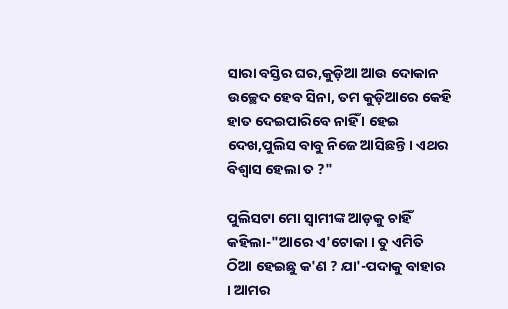ସାରା ବସ୍ତିର ଘର,କୁଡ଼ିଆ ଆଉ ଦୋକାନ ଉଚ୍ଛେଦ ହେବ ସିନା, ତମ କୁଡ଼ିଆରେ କେହି ହାତ ଦେଇପାରିବେ ନାହିଁ । ହେଇ ଦେଖ,ପୁଲିସ ବାବୁ ନିଜେ ଆସିଛନ୍ତି । ଏଥର ବିଶ୍ୱାସ ହେଲା ତ ?"

ପୁଲିସଟା ମୋ ସ୍ୱାମୀଙ୍କ ଆଡ଼କୁ ଚାହିଁ କହିଲା-"ଆରେ ଏ'ଟୋକା । ତୁ ଏମିତି ଠିଆ ହେଇଛୁ କ'ଣ ? ଯା'-ପଦାକୁ ବାହାର । ଆମର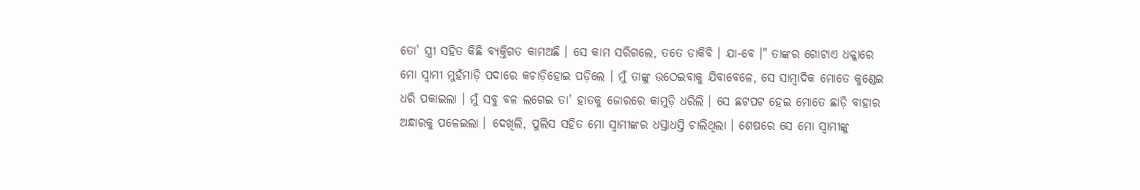ତୋ' ସ୍ତ୍ରୀ ସହିତ କିଛି ବ୍ୟକ୍ତିଗତ କାମଅଛି । ସେ କାମ ସରିଗଲେ, ତତେ ଡାକିବି । ଯା-ବେ ।" ତାଙ୍କର ଗୋଟାଏ ଧକ୍କାରେ ମୋ ସ୍ୱାମୀ ମୁହଁମାଡ଼ି ପଦାରେ କଚାଡ଼ିହୋଇ ପଡ଼ିଲେ । ମୁଁ ତାଙ୍କୁ ଉଠେଇବାକୁ ଯିବାବେଳେ, ସେ ସାମ୍ବାଦିକ ମୋତେ କୁଣ୍ଡେଇ ଧରି ପକାଇଲା । ମୁଁ ସବୁ ବଳ ଲଗେଇ ତା' ହାତକୁ ଜୋରରେ କାମୁଡ଼ି ଧରିଲି । ସେ ଛଟପଟ ହେଇ ମୋତେ ଛାଡ଼ି ବାହାର ଅନ୍ଧାରକୁ ପଳେଇଲା । ଦେଖିଲି, ପୁଲିସ ସହିତ ମୋ ସ୍ୱାମୀଙ୍କର ଧସ୍ତାଧସ୍ତି ଚାଲିଥିଲା । ଶେଷରେ ସେ ମୋ ସ୍ୱାମୀଙ୍କୁ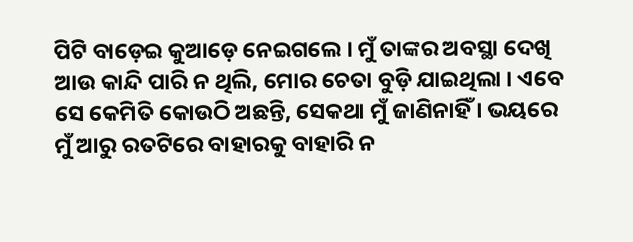ପିଟି ବାଡ଼େଇ କୁଆଡ଼େ ନେଇଗଲେ । ମୁଁ ତାଙ୍କର ଅବସ୍ଥା ଦେଖି ଆଉ କାନ୍ଦି ପାରି ନ ଥିଲି, ମୋର ଚେତା ବୁଡ଼ି ଯାଇଥିଲା । ଏବେ ସେ କେମିତି କୋଉଠି ଅଛନ୍ତି, ସେକଥା ମୁଁ ଜାଣିନାହିଁ । ଭୟରେ ମୁଁ ଆରୁ ରତଟିରେ ବାହାରକୁ ବାହାରି ନ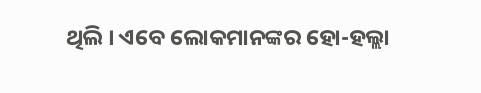ଥିଲି । ଏବେ ଲୋକମାନଙ୍କର ହୋ-ହଲ୍ଲା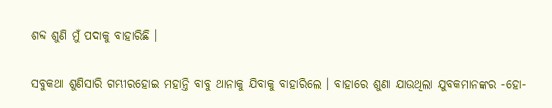ଶବ୍ଦ ଶୁଣି ମୁଁ ପଦାକୁ ବାହାରିଛି ।

ସବୁକଥା ଶୁଣିସାରି ଗମ୍ଭୀରହୋଇ ମହାନ୍ତି ବାବୁ ଥାନାକୁ ଯିବାକୁ ବାହାରିଲେ । ବାହାରେ ଶୁଣା ଯାଉଥିଲା ଯୁବକମାନଙ୍କର -ହୋ-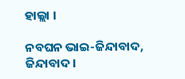ହାଲ୍ଲା ।

ନବଘନ ଭାଇ-ଜିନ୍ଦାବାଦ, ଜିନ୍ଦାବାଦ ।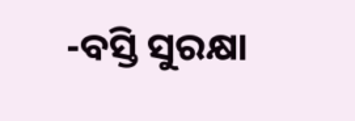-ବସ୍ତି ସୁରକ୍ଷା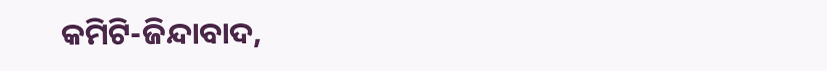କମିଟି-ଜିନ୍ଦାବାଦ,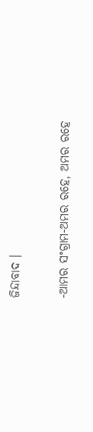ଜିନ୍ଦାବାଦ ।

-ଆମର ସଂଗ୍ରାମ-ଅମର ରହେ, ଅମର ରହେ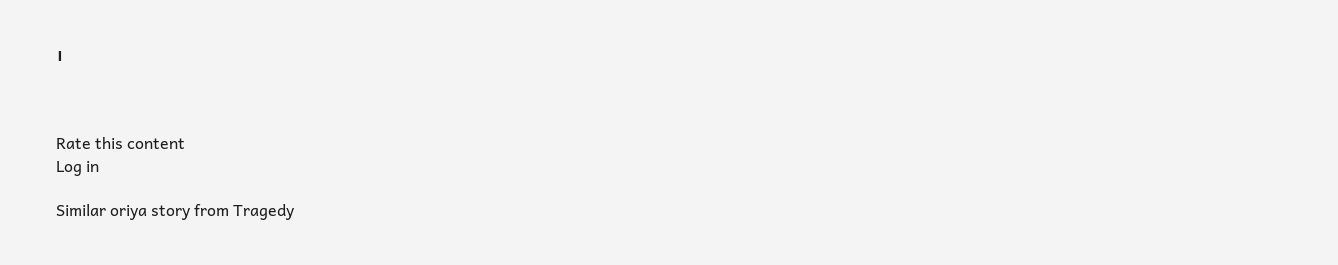।



Rate this content
Log in

Similar oriya story from Tragedy